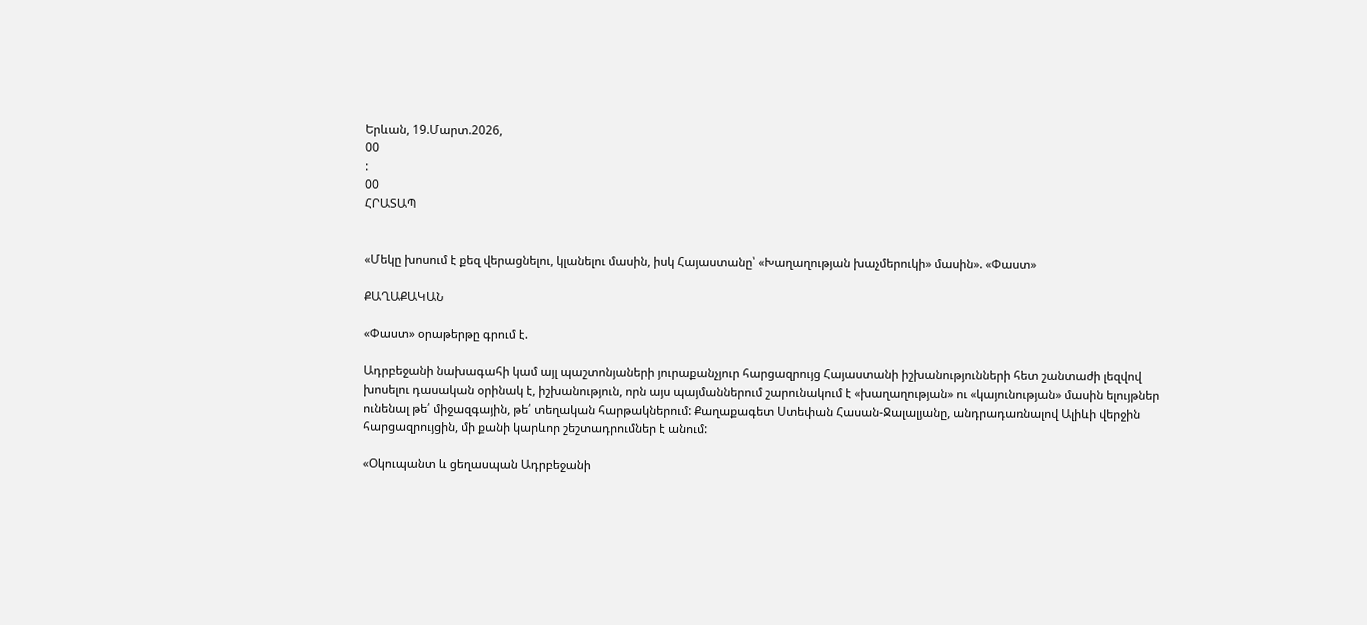Երևան, 19.Մարտ.2026,
00
:
00
ՀՐԱՏԱՊ


«Մեկը խոսում է քեզ վերացնելու, կլանելու մասին, իսկ Հայաստանը՝ «Խաղաղության խաչմերուկի» մասին». «Փաստ»

ՔԱՂԱՔԱԿԱՆ

«Փաստ» օրաթերթը գրում է.

Ադրբեջանի նախագահի կամ այլ պաշտոնյաների յուրաքանչյուր հարցազրույց Հայաստանի իշխանությունների հետ շանտաժի լեզվով խոսելու դասական օրինակ է, իշխանություն, որն այս պայմաններում շարունակում է «խաղաղության» ու «կայունության» մասին ելույթներ ունենալ թե՛ միջազգային, թե՛ տեղական հարթակներում: Քաղաքագետ Ստեփան Հասան-Ջալալյանը, անդրադառնալով Ալիևի վերջին հարցազրույցին, մի քանի կարևոր շեշտադրումներ է անում:

«Օկուպանտ և ցեղասպան Ադրբեջանի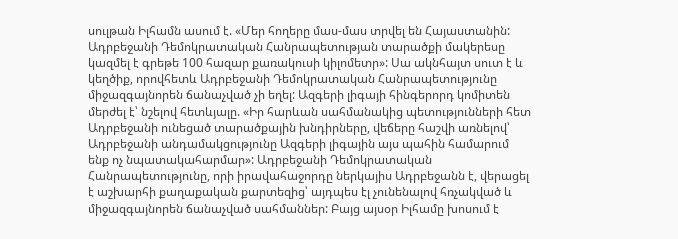սուլթան Իլհամն ասում է. «Մեր հողերը մաս-մաս տրվել են Հայաստանին: Ադրբեջանի Դեմոկրատական Հանրապետության տարածքի մակերեսը կազմել է գրեթե 100 հազար քառակուսի կիլոմետր»: Սա ակնհայտ սուտ է և կեղծիք, որովհետև Ադրբեջանի Դեմոկրատական Հանրապետությունը միջազգայնորեն ճանաչված չի եղել: Ազգերի լիգայի հինգերորդ կոմիտեն մերժել է՝ նշելով հետևյալը. «Իր հարևան սահմանակից պետությունների հետ Ադրբեջանի ունեցած տարածքային խնդիրները, վեճերը հաշվի առնելով՝ Ադրբեջանի անդամակցությունը Ազգերի լիգային այս պահին համարում ենք ոչ նպատակահարմար»: Ադրբեջանի Դեմոկրատական Հանրապետությունը, որի իրավահաջորդը ներկայիս Ադրբեջանն է, վերացել է աշխարհի քաղաքական քարտեզից՝ այդպես էլ չունենալով հռչակված և միջազգայնորեն ճանաչված սահմաններ: Բայց այսօր Իլհամը խոսում է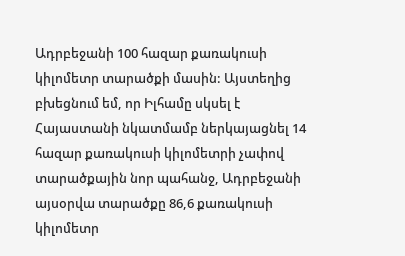Ադրբեջանի 100 հազար քառակուսի կիլոմետր տարածքի մասին: Այստեղից բխեցնում եմ, որ Իլհամը սկսել է Հայաստանի նկատմամբ ներկայացնել 14 հազար քառակուսի կիլոմետրի չափով տարածքային նոր պահանջ, Ադրբեջանի այսօրվա տարածքը 86,6 քառակուսի կիլոմետր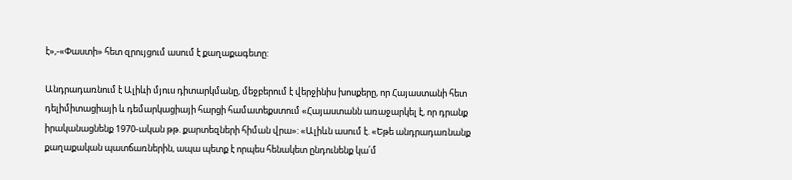է»,-«Փաստի» հետ զրույցում ասում է քաղաքագետը:

Անդրադառնում է Ալիևի մյուս դիտարկմանը, մեջբերում է վերջինիս խոսքերը, որ Հայաստանի հետ դելիմիտացիայի և դեմարկացիայի հարցի համատեքստում «Հայաստանն առաջարկել է, որ դրանք իրականացնենք 1970-ական թթ. քարտեզների հիման վրա»: «Ալիևն ասում է. «Եթե անդրադառնանք քաղաքական պատճառներին, ապա պետք է որպես հենակետ ընդունենք կա՛մ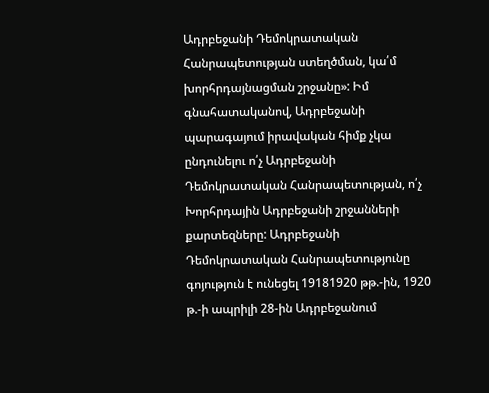Ադրբեջանի Դեմոկրատական Հանրապետության ստեղծման, կա՛մ խորհրդայնացման շրջանը»: Իմ գնահատականով, Ադրբեջանի պարագայում իրավական հիմք չկա ընդունելու ո՛չ Ադրբեջանի Դեմոկրատական Հանրապետության, ո՛չ Խորհրդային Ադրբեջանի շրջանների քարտեզները: Ադրբեջանի Դեմոկրատական Հանրապետությունը գոյություն է ունեցել 19181920 թթ.-ին, 1920 թ.-ի ապրիլի 28-ին Ադրբեջանում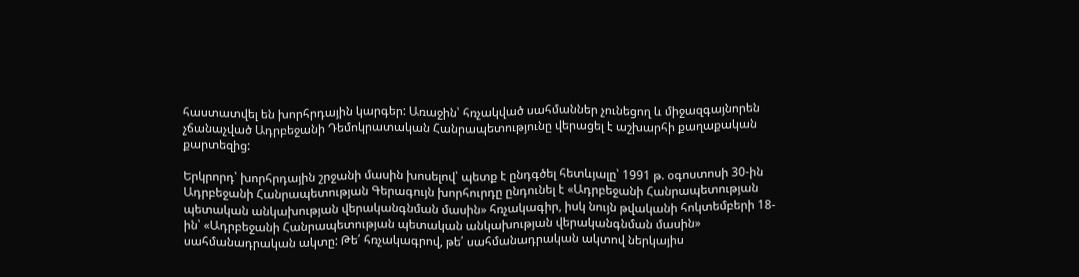հաստատվել են խորհրդային կարգեր: Առաջին՝ հռչակված սահմաններ չունեցող և միջազգայնորեն չճանաչված Ադրբեջանի Դեմոկրատական Հանրապետությունը վերացել է աշխարհի քաղաքական քարտեզից:

Երկրորդ՝ խորհրդային շրջանի մասին խոսելով՝ պետք է ընդգծել հետևյալը՝ 1991 թ. օգոստոսի 30-ին Ադրբեջանի Հանրապետության Գերագույն խորհուրդը ընդունել է «Ադրբեջանի Հանրապետության պետական անկախության վերականգնման մասին» հռչակագիր, իսկ նույն թվականի հոկտեմբերի 18-ին՝ «Ադրբեջանի Հանրապետության պետական անկախության վերականգնման մասին» սահմանադրական ակտը: Թե՛ հռչակագրով, թե՛ սահմանադրական ակտով ներկայիս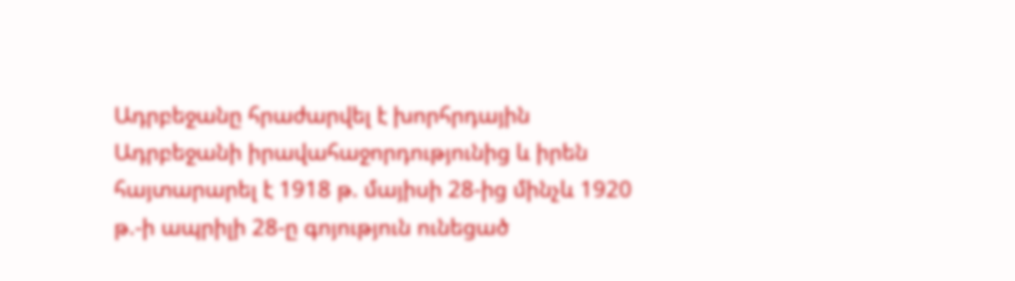Ադրբեջանը հրաժարվել է խորհրդային Ադրբեջանի իրավահաջորդությունից և իրեն հայտարարել է 1918 թ. մայիսի 28-ից մինչև 1920 թ.-ի ապրիլի 28-ը գոյություն ունեցած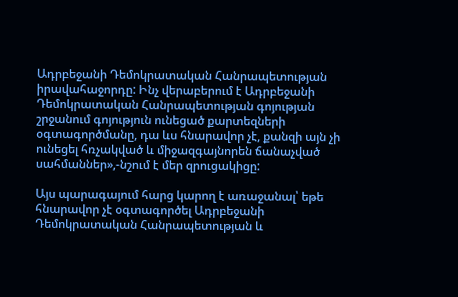Ադրբեջանի Դեմոկրատական Հանրապետության իրավահաջորդը: Ինչ վերաբերում է Ադրբեջանի Դեմոկրատական Հանրապետության գոյության շրջանում գոյություն ունեցած քարտեզների օգտագործմանը, դա ևս հնարավոր չէ, քանզի այն չի ունեցել հռչակված և միջազգայնորեն ճանաչված սահմաններ»,-նշում է մեր զրուցակիցը:

Այս պարագայում հարց կարող է առաջանալ՝ եթե հնարավոր չէ օգտագործել Ադրբեջանի Դեմոկրատական Հանրապետության և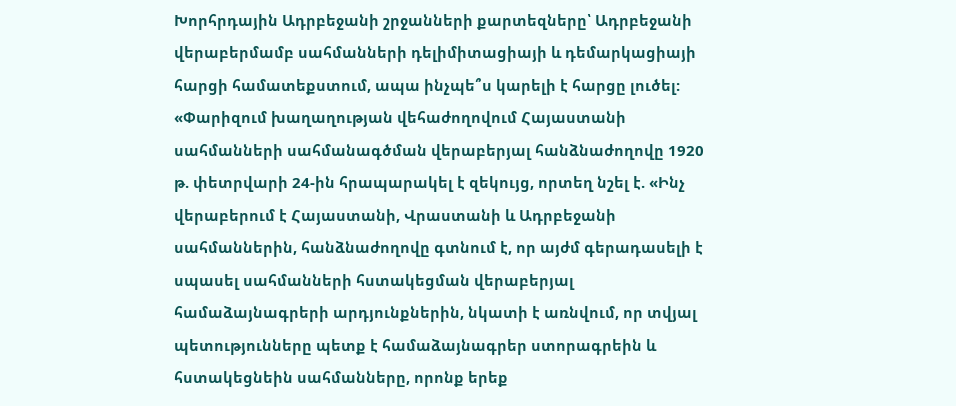Խորհրդային Ադրբեջանի շրջանների քարտեզները՝ Ադրբեջանի վերաբերմամբ սահմանների դելիմիտացիայի և դեմարկացիայի հարցի համատեքստում, ապա ինչպե՞ս կարելի է հարցը լուծել: «Փարիզում խաղաղության վեհաժողովում Հայաստանի սահմանների սահմանագծման վերաբերյալ հանձնաժողովը 1920 թ. փետրվարի 24-ին հրապարակել է զեկույց, որտեղ նշել է. «Ինչ վերաբերում է Հայաստանի, Վրաստանի և Ադրբեջանի սահմաններին, հանձնաժողովը գտնում է, որ այժմ գերադասելի է սպասել սահմանների հստակեցման վերաբերյալ համաձայնագրերի արդյունքներին, նկատի է առնվում, որ տվյալ պետությունները պետք է համաձայնագրեր ստորագրեին և հստակեցնեին սահմանները, որոնք երեք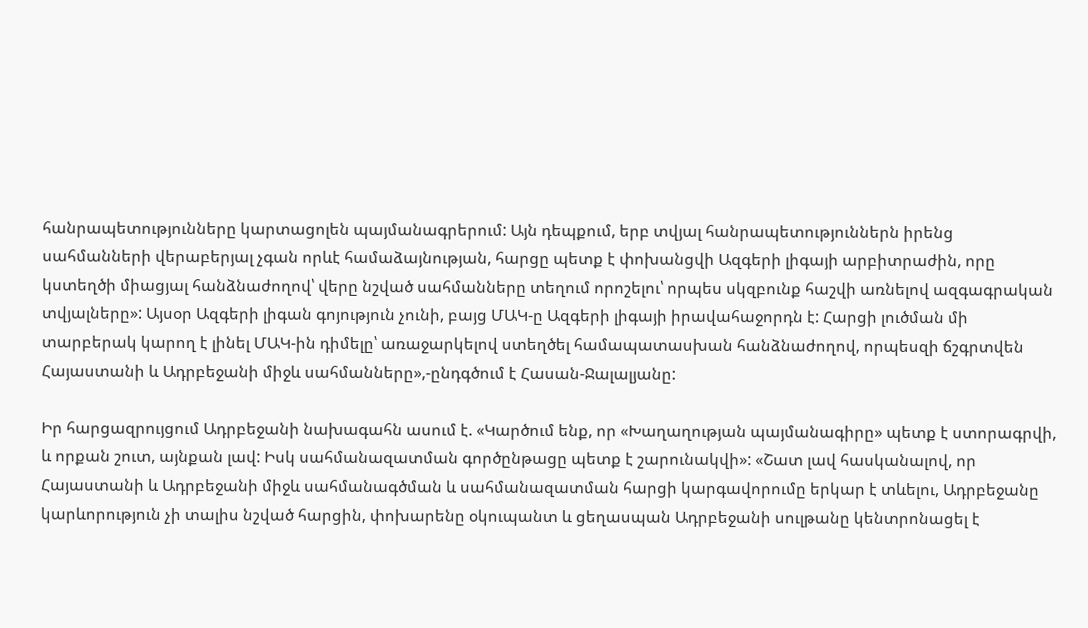հանրապետությունները կարտացոլեն պայմանագրերում: Այն դեպքում, երբ տվյալ հանրապետություններն իրենց սահմանների վերաբերյալ չգան որևէ համաձայնության, հարցը պետք է փոխանցվի Ազգերի լիգայի արբիտրաժին, որը կստեղծի միացյալ հանձնաժողով՝ վերը նշված սահմանները տեղում որոշելու՝ որպես սկզբունք հաշվի առնելով ազգագրական տվյալները»: Այսօր Ազգերի լիգան գոյություն չունի, բայց ՄԱԿ-ը Ազգերի լիգայի իրավահաջորդն է: Հարցի լուծման մի տարբերակ կարող է լինել ՄԱԿ-ին դիմելը՝ առաջարկելով ստեղծել համապատասխան հանձնաժողով, որպեսզի ճշգրտվեն Հայաստանի և Ադրբեջանի միջև սահմանները»,-ընդգծում է Հասան-Ջալալյանը:

Իր հարցազրույցում Ադրբեջանի նախագահն ասում է. «Կարծում ենք, որ «Խաղաղության պայմանագիրը» պետք է ստորագրվի, և որքան շուտ, այնքան լավ: Իսկ սահմանազատման գործընթացը պետք է շարունակվի»: «Շատ լավ հասկանալով, որ Հայաստանի և Ադրբեջանի միջև սահմանագծման և սահմանազատման հարցի կարգավորումը երկար է տևելու, Ադրբեջանը կարևորություն չի տալիս նշված հարցին, փոխարենը օկուպանտ և ցեղասպան Ադրբեջանի սուլթանը կենտրոնացել է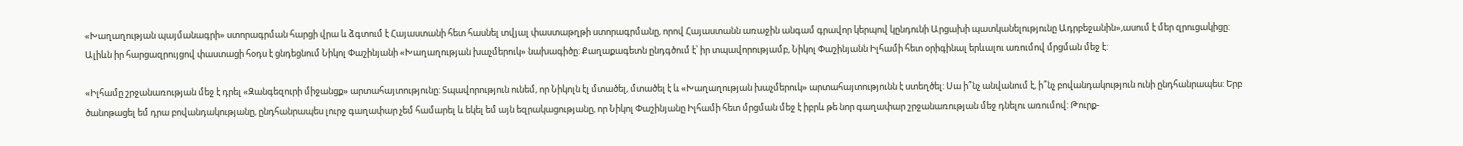«Խաղաղության պայմանագրի» ստորագրման հարցի վրա և ձգտում է Հայաստանի հետ հասնել տվյալ փաստաթղթի ստորագրմանը, որով Հայաստանն առաջին անգամ գրավոր կերպով կընդունի Արցախի պատկանելությունը Ադրբեջանին»,ասում է մեր զրուցակիցը: Ալիևն իր հարցազրույցով փաստացի հօդս է ցնդեցնում Նիկոլ Փաշինյանի «Խաղաղության խաչմերուկ» նախագիծը: Քաղաքագետն ընդգծում է՝ իր տպավորությամբ, Նիկոլ Փաշինյանն Իլհամի հետ օրիգինալ երևալու առումով մրցման մեջ է:

«Իլհամը շրջանառության մեջ է դրել «Զանգեզուրի միջանցք» արտահայտությունը: Տպավորություն ունեմ, որ Նիկոլն էլ մտածել, մտածել է և «Խաղաղության խաչմերուկ» արտահայտությունն է ստեղծել: Սա ի՞նչ անվանում է, ի՞նչ բովանդակություն ունի ընդհանրապես: Երբ ծանոթացել եմ դրա բովանդակությանը, ընդհանրապես լուրջ գաղափար չեմ համարել և եկել եմ այն եզրակացությանը, որ Նիկոլ Փաշինյանը Իլհամի հետ մրցման մեջ է իբրև թե նոր գաղափար շրջանառության մեջ դնելու առումով: Թուրք-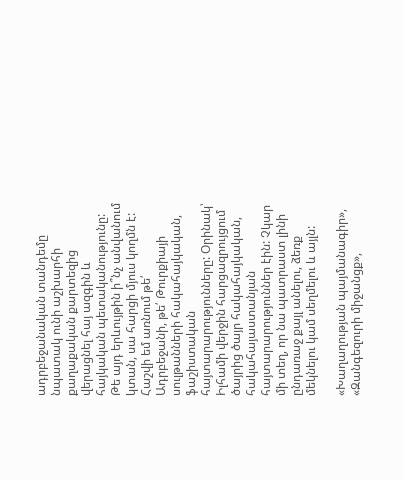ադրբեջանական տանդեմը նպատակ ունի աշխարհի քաղաքական քարտեզից վերացնել հայ ազգին և հայկական պետականությունը: Թե այդ երևույթին ի՞նչ անվանում կտան, սա հարցի մյուս կողմն է: Հաշվի եմ առնում թե՛ Ադրբեջանի, թե՛ Թուրքիայի սուլթանների հակահայկական, ֆաշիստական հայտարարությունները: Օրինակ՝ Իլհամի վերջին հարցազրույցում ծայրից ծայր հակահայկական, հակահայաստանյան հայտարարություններ էին: Չկար մի տեղ, որ նա պատրաստ լինի ընդառաջ քայլ անելու, ձեռք մեկնելու կամ սեղմելու և այլն:

«Խաղաղության պայմանագիր», «Զանգեզուրի միջանցք»,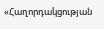«Հաղորդակցության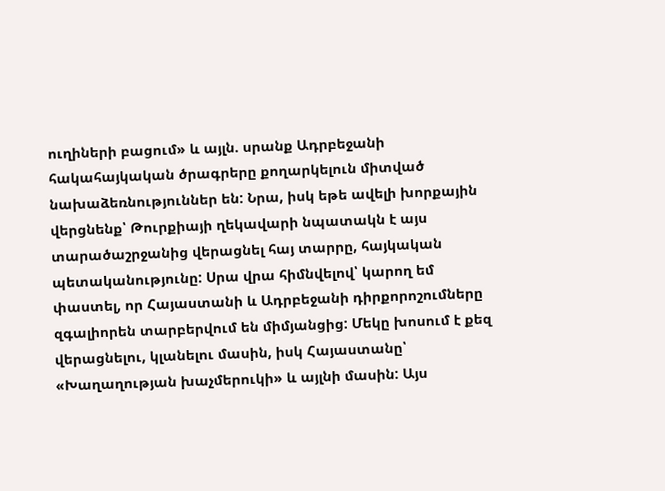ուղիների բացում» և այլն. սրանք Ադրբեջանի հակահայկական ծրագրերը քողարկելուն միտված նախաձեռնություններ են: Նրա, իսկ եթե ավելի խորքային վերցնենք՝ Թուրքիայի ղեկավարի նպատակն է այս տարածաշրջանից վերացնել հայ տարրը, հայկական պետականությունը: Սրա վրա հիմնվելով՝ կարող եմ փաստել, որ Հայաստանի և Ադրբեջանի դիրքորոշումները զգալիորեն տարբերվում են միմյանցից: Մեկը խոսում է քեզ վերացնելու, կլանելու մասին, իսկ Հայաստանը՝ «Խաղաղության խաչմերուկի» և այլնի մասին: Այս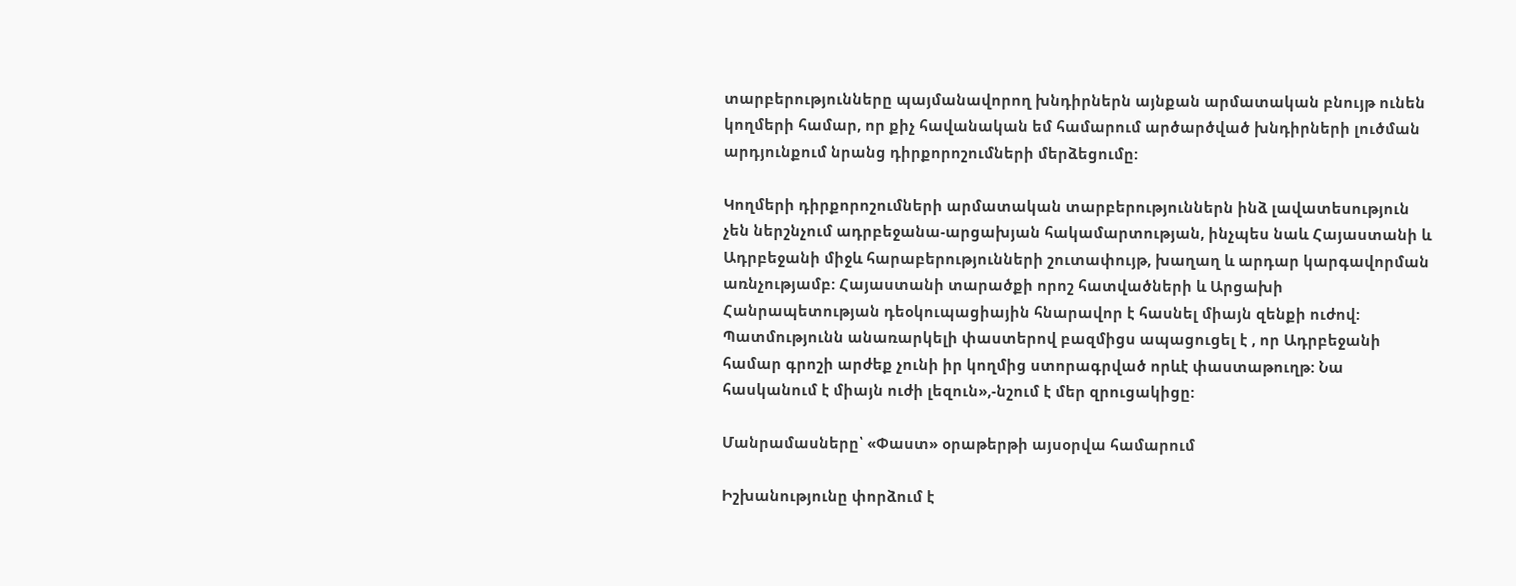տարբերությունները պայմանավորող խնդիրներն այնքան արմատական բնույթ ունեն կողմերի համար, որ քիչ հավանական եմ համարում արծարծված խնդիրների լուծման արդյունքում նրանց դիրքորոշումների մերձեցումը:

Կողմերի դիրքորոշումների արմատական տարբերություններն ինձ լավատեսություն չեն ներշնչում ադրբեջանա-արցախյան հակամարտության, ինչպես նաև Հայաստանի և Ադրբեջանի միջև հարաբերությունների շուտափույթ, խաղաղ և արդար կարգավորման առնչությամբ: Հայաստանի տարածքի որոշ հատվածների և Արցախի Հանրապետության դեօկուպացիային հնարավոր է հասնել միայն զենքի ուժով: Պատմությունն անառարկելի փաստերով բազմիցս ապացուցել է , որ Ադրբեջանի համար գրոշի արժեք չունի իր կողմից ստորագրված որևէ փաստաթուղթ: Նա հասկանում է միայն ուժի լեզուն»,-նշում է մեր զրուցակիցը:

Մանրամասները՝ «Փաստ» օրաթերթի այսօրվա համարում

Իշխանությունը փորձում է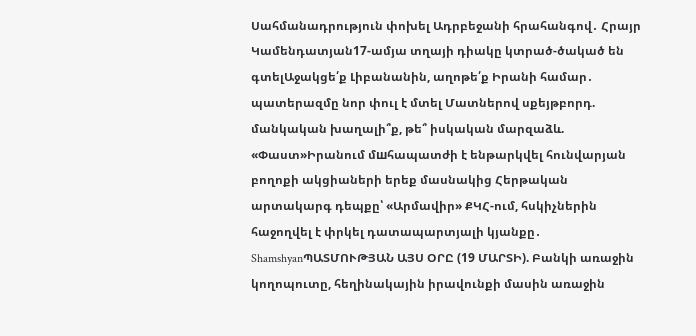Սահմանադրություն փոխել Ադրբեջանի հրահանգով․ Հրայր Կամենդատյան17-ամյա տղայի դիակը կտրած-ծակած են գտելԱջակցե՛ք Լիբանանին, աղոթե՛ք Իրանի համար․ պատերազմը նոր փուլ է մտել Մատներով սքեյթբորդ. մանկական խաղալի՞ք, թե՞ իսկական մարզաձև. «Փաստ»Իրանում մшհապատժի է ենթարկվել հունվարյան բողոքի ակցիաների երեք մասնակից Հերթական արտակարգ դեպքը՝ «Արմավիր» ՔԿՀ-ում, հսկիչներին հաջողվել է փրկել դատապարտյալի կյանքը․ ShamshyanՊԱՏՄՈՒԹՅԱՆ ԱՅՍ ՕՐԸ (19 ՄԱՐՏԻ). Բանկի առաջին կողոպուտը, հեղինակային իրավունքի մասին առաջին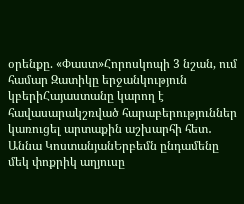օրենքը. «Փաստ»Հորոսկոպի 3 նշան, ում համար Զատիկը երջանկություն կբերիՀայաստանը կարող է հավասարակշռված հարաբերություններ կառուցել արտաքին աշխարհի հետ․ Աննա ԿոստանյանԵրբեմն ընդամենը մեկ փոքրիկ աղյուսը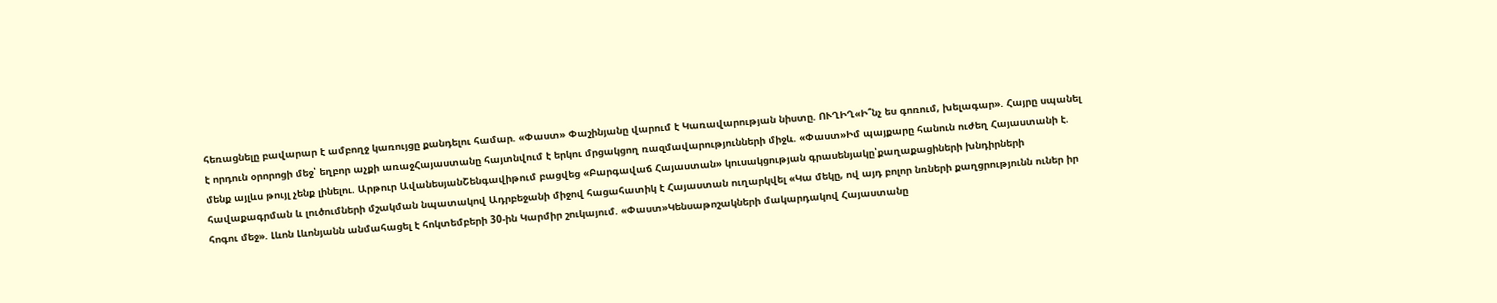հեռացնելը բավարար է ամբողջ կառույցը քանդելու համար. «Փաստ» Փաշինյանը վարում է Կառավարության նիստը. ՈՒՂԻՂ«Ի՞նչ ես գոռում, խելագար». Հայրը սպանել է որդուն օրորոցի մեջ՝ եղբոր աչքի առաջՀայաստանը հայտնվում է երկու մրցակցող ռազմավարությունների միջև. «Փաստ»Իմ պայքարը հանուն ուժեղ Հայաստանի է. մենք այլևս թույլ չենք լինելու. Արթուր ԱվանեսյանՇենգավիթում բացվեց «Բարգավաճ Հայաստան» կուսակցության գրասենյակը՝քաղաքացիների խնդիրների հավաքագրման և լուծումների մշակման նպատակով Ադրբեջանի միջով հացահատիկ է Հայաստան ուղարկվել «Կա մեկը, ով այդ բոլոր նռների քաղցրությունն ուներ իր հոգու մեջ». Լևոն Լևոնյանն անմահացել է հոկտեմբերի 30-ին Կարմիր շուկայում. «Փաստ»Կենսաթոշակների մակարդակով Հայաստանը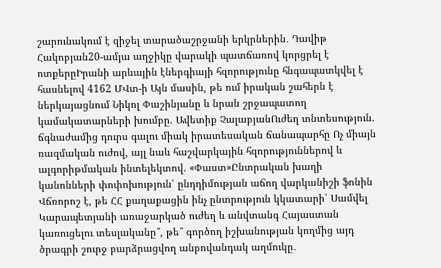շարունակում է զիջել տարածաշրջանի երկրներին․ Դավիթ Հակոբյան20-ամյա աղջիկը վարակի պատճառով կորցրել է ոտքերըԻրանի արևային էներգիայի հզորությունը հնգապատկվել է հասնելով 4162 ՄՎտ-ի Այն մասին, թե ում իրական շահերն է ներկայացնում Նիկոլ Փաշինյանը և նրան շրջապատող կամակատարների խումբը. Ավետիք ՉալաբյանՈւժեղ տնտեսություն. ճգնաժամից դուրս գալու միակ իրատեսական ճանապարհը Ոչ միայն ռազմական ուժով, այլ նաև հաշվարկային հզորություններով և ալգորիթմական ինտելեկտով. «Փաստ»Ընտրական խաղի կանոնների փոփոխություն՝ ընդդիմության աճող վարկանիշի ֆոնին Վճռորոշ է, թե ՀՀ քաղաքացին ինչ ընտրություն կկատարի՝ Սամվել Կարապետյանի առաջարկած ուժեղ և անվտանգ Հայաստան կառուցելու տեսլականը՞, թե՞ գործող իշխանության կողմից այդ ծրագրի շուրջ բարձրացվող անբովանդակ աղմուկը․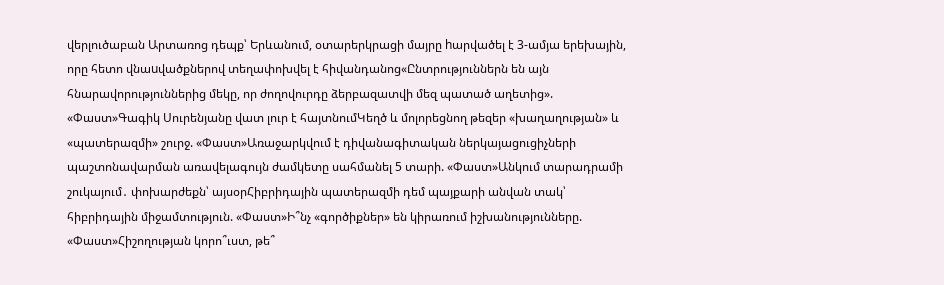վերլուծաբան Արտառոց դեպք՝ Երևանում, օտարերկրացի մայրը hարվածել է 3-ամյա երեխային, որը հետո վնաuվածքներով տեղափոխվել է հիվանդանոց«Ընտրություններն են այն հնարավորություններից մեկը, որ ժողովուրդը ձերբազատվի մեզ պատած աղետից». «Փաստ»Գագիկ Սուրենյանը վատ լուր է հայտնումԿեղծ և մոլորեցնող թեզեր «խաղաղության» և «պատերազմի» շուրջ. «Փաստ»Առաջարկվում է դիվանագիտական ներկայացուցիչների պաշտոնավարման առավելագույն ժամկետը սահմանել 5 տարի. «Փաստ»Անկում տարադրամի շուկայում․ փոխարժեքն՝ այսօրՀիբրիդային պատերազմի դեմ պայքարի անվան տակ՝ հիբրիդային միջամտություն. «Փաստ»Ի՞նչ «գործիքներ» են կիրառում իշխանությունները. «Փաստ»Հիշողության կորո՞ւստ, թե՞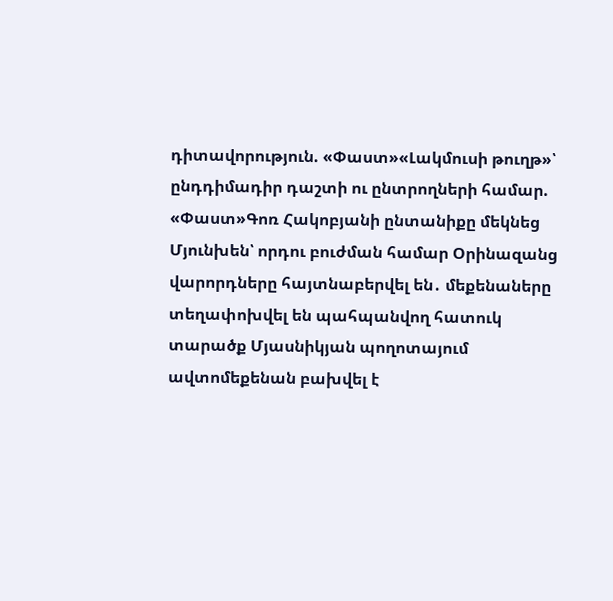դիտավորություն. «Փաստ»«Լակմուսի թուղթ»՝ ընդդիմադիր դաշտի ու ընտրողների համար. «Փաստ»Գոռ Հակոբյանի ընտանիքը մեկնեց Մյունխեն՝ որդու բուժման համար Օրինազանց վարորդները հայտնաբերվել են․ մեքենաները տեղափոխվել են պահպանվող հատուկ տարածք Մյասնիկյան պողոտայում ավտոմեքենան բախվել է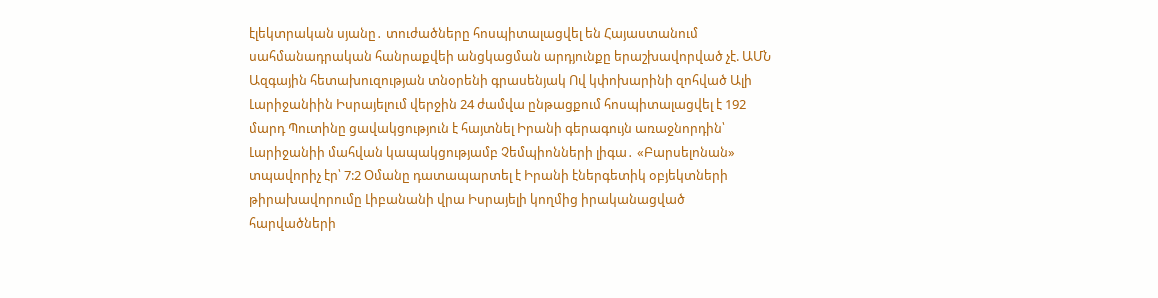էլեկտրական սյանը․ տուժածները հոսպիտալացվել են Հայաստանում սահմանադրական հանրաքվեի անցկացման արդյունքը երաշխավորված չէ. ԱՄՆ Ազգային հետախուզության տնօրենի գրասենյակ Ով կփոխարինի զոհված Ալի Լարիջանիին Իսրայելում վերջին 24 ժամվա ընթացքում հոսպիտալացվել է 192 մարդ Պուտինը ցավակցություն է հայտնել Իրանի գերագույն առաջնորդին՝ Լարիջանիի մահվան կապակցությամբ Չեմպիոնների լիգա․ «Բարսելոնան» տպավորիչ էր՝ 7:2 Օմանը դատապարտել է Իրանի էներգետիկ օբյեկտների թիրախավորումը Լիբանանի վրա Իսրայելի կողմից իրականացված հարվածների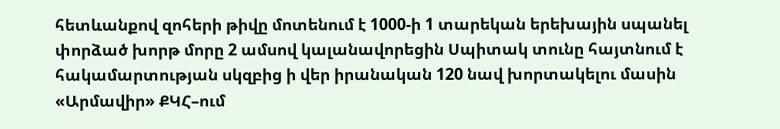հետևանքով զոհերի թիվը մոտենում է 1000-ի 1 տարեկան երեխային սպանել փորձած խորթ մորը 2 ամսով կալանավորեցին Սպիտակ տունը հայտնում է հակամարտության սկզբից ի վեր իրանական 120 նավ խորտակելու մասին «Արմավիր» ՔԿՀ–ում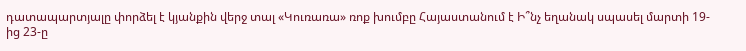դատապարտյալը փորձել է կյանքին վերջ տալ «Կուռառա» ռոք խումբը Հայաստանում է Ի՞նչ եղանակ սպասել մարտի 19-ից 23-ը